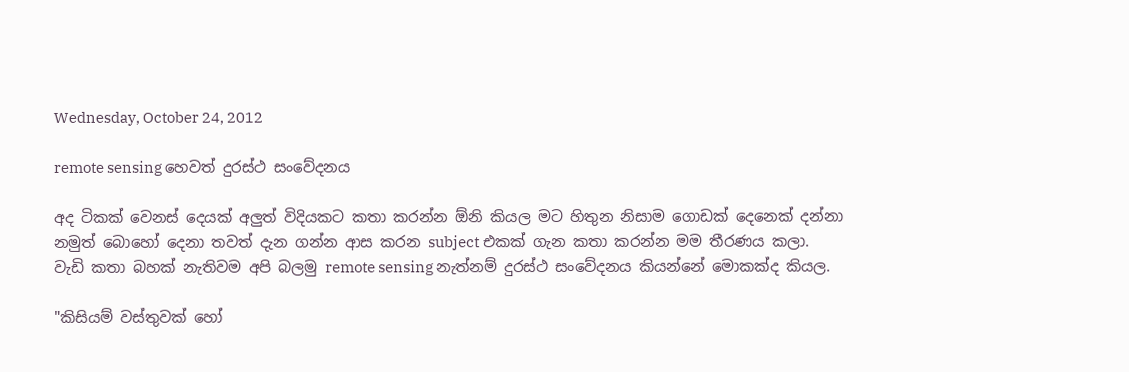Wednesday, October 24, 2012

remote sensing හෙවත් දුරස්ථ සංවේදනය

අද ටිකක් වෙනස් දෙයක් අලුත් විදියකට කතා කරන්න ඕනි කියල මට හිතුන නිසාම ගොඩක් දෙනෙක් දන්නා නමුත් බොහෝ දෙනා තවත් දැන ගන්න ආස කරන subject එකක් ගැන කතා කරන්න මම තීරණය කලා.
වැඩි කතා බහක් නැතිවම අපි බලමු remote sensing නැත්නම් දුරස්ථ සංවේදනය කියන්නේ මොකක්ද කියල.

"කිසියම් වස්තුවක් හෝ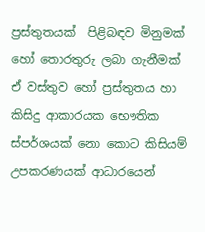ප්‍රස්තුතයක්  පිළිබඳව මිනුමක් හෝ තොරතුරු ලබා ගැනීමක් ඒ වස්තුව හෝ ප්‍රස්තුතය හා කිසිදු ආකාරයක භෞතික ස්පර්ශයක් නො කොට කිසියම් උපකරණයක් ආධාරයෙන්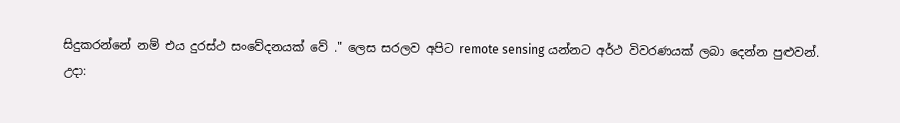සිදුකරන්නේ නම් එය දුරස්ථ සංවේදනයක් වේ ." ලෙස සරලව අපිට remote sensing යන්නට අර්ථ විවරණයක් ලබා දෙන්න පුළුවන්.
උදා: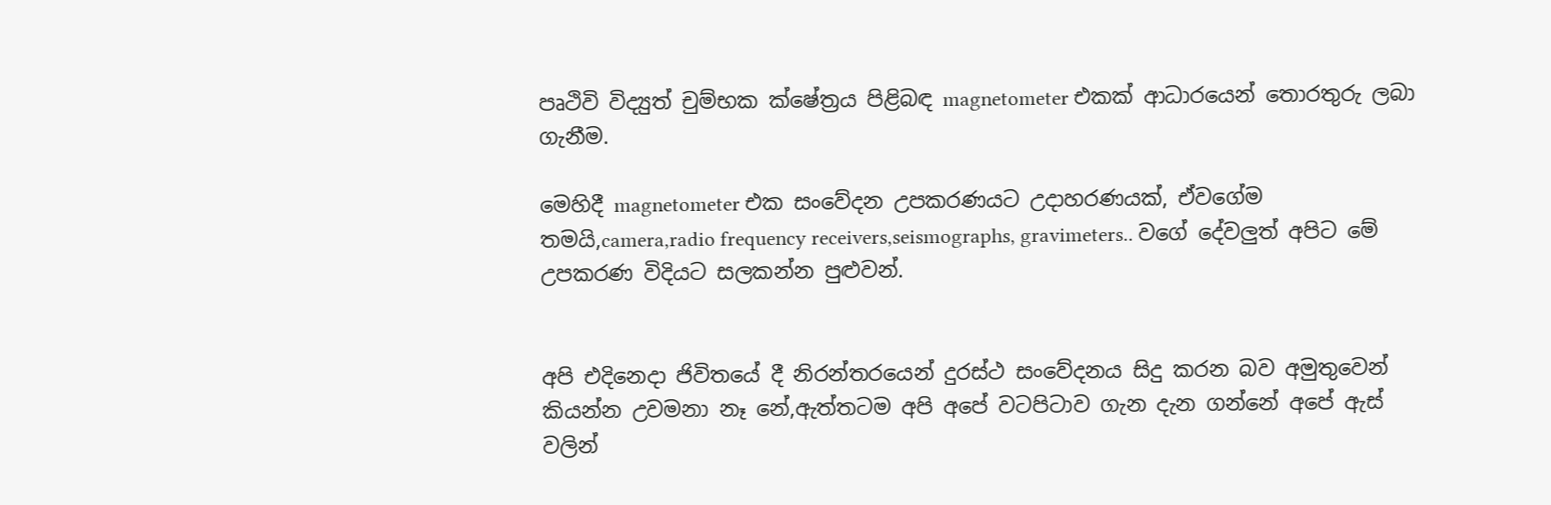පෘථිවි විද්‍යුත් චුම්භක ක්ෂේත්‍රය පිළිබඳ magnetometer එකක් ආධාරයෙන් තොරතුරු ලබා ගැනීම.

මෙහිදී magnetometer එක සංවේදන උපකරණයට උදාහරණයක්, ඒවගේම තමයි,camera,radio frequency receivers,seismographs, gravimeters.. වගේ දේවලුත් අපිට මේ උපකරණ විදියට සලකන්න පුළුවන්.


අපි එදිනෙදා ජිවිතයේ දී නිරන්තරයෙන් දුරස්ථ සංවේදනය සිදු කරන බව අමුතුවෙන් කියන්න උවමනා නෑ නේ,ඇත්තටම අපි අපේ වටපිටාව ගැන දැන ගන්නේ අපේ ඇස් වලින්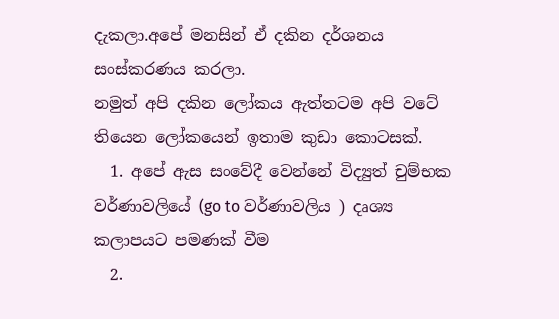දැකලා.අපේ මනසින් ඒ දකින දර්ශනය සංස්කරණය කරලා.
නමුත් අපි දකින ලෝකය ඇත්තටම අපි වටේ තියෙන ලෝකයෙන් ඉතාම කුඩා කොටසක්.
  1. අපේ ඇස සංවේදී වෙන්නේ විද්‍යුත් චුම්භක වර්ණාවලියේ (go to වර්ණාවලිය ) දෘශ්‍ය කලාපයට පමණක් වීම
  2.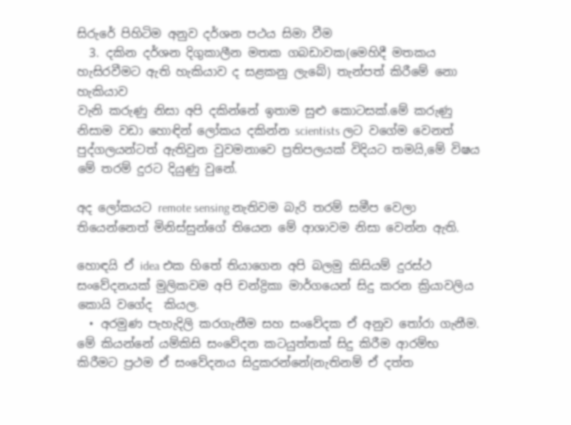සිරුරේ පිහිටිම අනුව දර්ශන පථය සිමා වීම
  3. දකින දර්ශන දිගුකාලීන මතක ගබඩාවක(මෙහිදී මතකය හැසිරවීමට ඇති හැකියාව ද සළකනු ලැබේ) තැන්පත් කිරීමේ නො හැකියාව
වැනි කරුණු නිසා අපි දකින්නේ ඉතාම සුළු කොටසක්.මේ කරුණු නිසාම වඩා හොඳින් ලෝකය දකින්න scientists ලට වගේම වෙනත් පුද්ගලයන්ටත් ඇතිවුන වුවමනාවෙ ප්‍රතිපලයක් විදියට තමයි,මේ විෂය මේ තරම් දුරට දියුණු වුනේ.

අද ලෝකයට remote sensing නැතිවම බැරි තරම් සමීප වෙලා තියෙන්නෙත් මිනිස්සුන්ගේ තියෙන මේ ආශාවම නිසා වෙන්න ඇති.

හොඳයි ඒ idea එක හිතේ තියාගෙන අපි බලමු කිසියම් දුරස්ථ සංවේදනයක් මුලිකවම අපි චන්ද්‍රිකා මාර්ගයෙන් සිදු කරන ක්‍රියාවලිය කොයි වගේද  කියල.
  • අරමුණ පැහැදිලි කරගැනීම සහ සංවේදක ඒ අනුව තෝරා ගැනීම.
මේ කියන්නේ යම්කිසි සංවේදන කටයුත්තක් සිදු කිරීම ආරම්භ කිරීමට ප්‍රථම ඒ සංවේදනය සිදුකරන්නේ(නැතිනම් ඒ දත්ත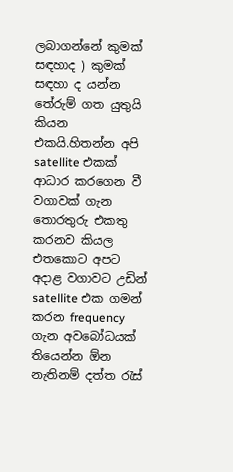ලබාගන්නේ කුමක් සඳහාද ) කුමක් සඳහා ද යන්න තේරුම් ගත යුතුයි කියන එකයි.හිතන්න අපි satellite එකක් ආධාර කරගෙන වී වගාවක් ගැන තොරතුරු එකතු කරනව කියල එතකොට අපට අදාළ වගාවට උඩින් satellite එක ගමන් කරන frequency ගැන අවබෝධයක් තියෙන්න ඕන නැතිනම් දත්ත රැස්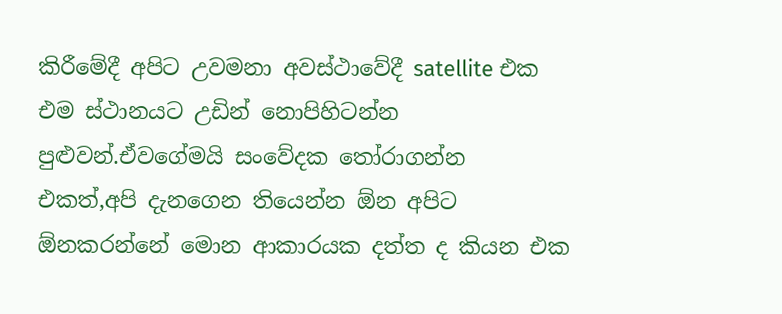කිරීමේදී අපිට උවමනා අවස්ථාවේදී satellite එක එම ස්ථානයට උඩින් නොපිහිටන්න පුළුවන්.ඒවගේමයි සංවේදක තෝරාගන්න එකත්,අපි දැනගෙන තියෙන්න ඕන අපිට ඕනකරන්නේ මොන ආකාරයක දත්ත ද කියන එක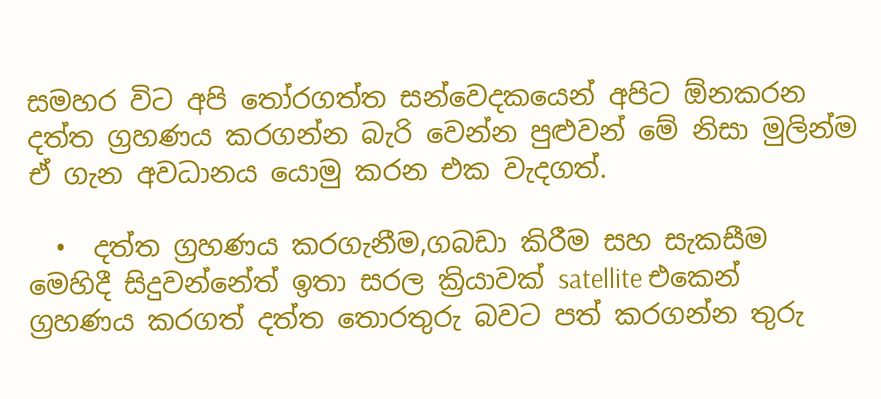සමහර විට අපි තෝරගත්ත සන්වෙදකයෙන් අපිට ඕනකරන දත්ත ග්‍රහණය කරගන්න බැරි වෙන්න පුළුවන් මේ නිසා මුලින්ම ඒ ගැන අවධානය යොමු කරන එක වැදගත්.

  •  දත්ත ග්‍රහණය කරගැනීම,ගබඩා කිරීම සහ සැකසීම
මෙහිදී සිදුවන්නේත් ඉතා සරල ක්‍රියාවක් satellite එකෙන් ග්‍රහණය කරගත් දත්ත තොරතුරු බවට පත් කරගන්න තුරු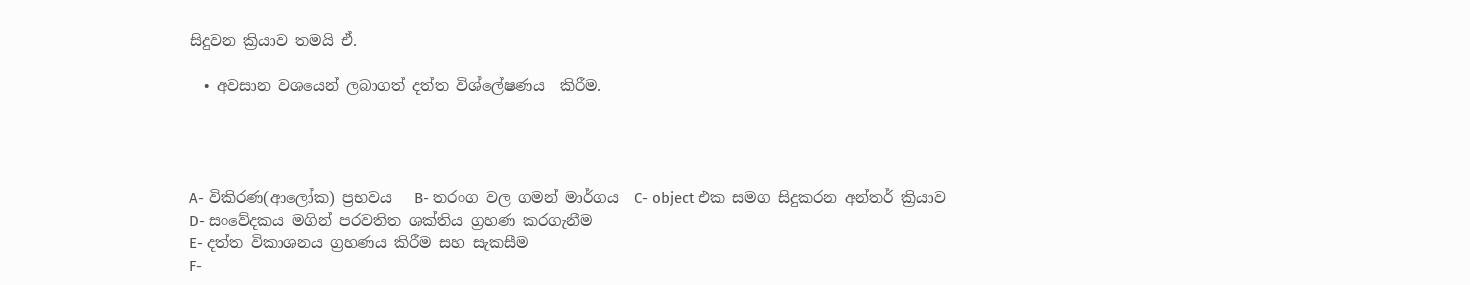සිදුවන ක්‍රියාව තමයි ඒ.

  • අවසාන වශයෙන් ලබාගත් දත්ත විශ්ලේෂණය  කිරීම.




A- විකිරණ(ආලෝක) ප්‍රභවය   B- තරංග වල ගමන් මාර්ගය  C- object එක සමග සිදුකරන අන්තර් ක්‍රියාව
D- සංවේදකය මගින් පරවතිත ශක්තිය ග්‍රහණ කරගැනීම
E- දත්ත විකාශනය ග්‍රහණය කිරීම සහ සැකසීම
F-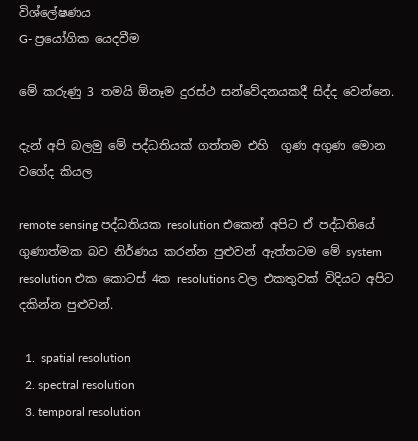විශ්ලේෂණය
G- ප්‍රයෝගික යෙදවීම

මේ කරුණු 3 තමයි ඕනෑම දුරස්ථ සන්වේදනයකදී සිද්ද වෙන්නෙ.

දැන් අපි බලමු මේ පද්ධතියක් ගත්තම එහි  ගුණ අගුණ මොන වගේද කියල

remote sensing පද්ධතියක resolution එකෙන් අපිට ඒ පද්ධතියේ ගුණාත්මක බව නිර්ණය කරන්න පුළුවන් ඇත්තටම මේ system resolution එක කොටස් 4ක resolutions වල එකතුවක් විදියට අපිට දකින්න පුළුවන්.

  1.  spatial resolution
  2. spectral resolution
  3. temporal resolution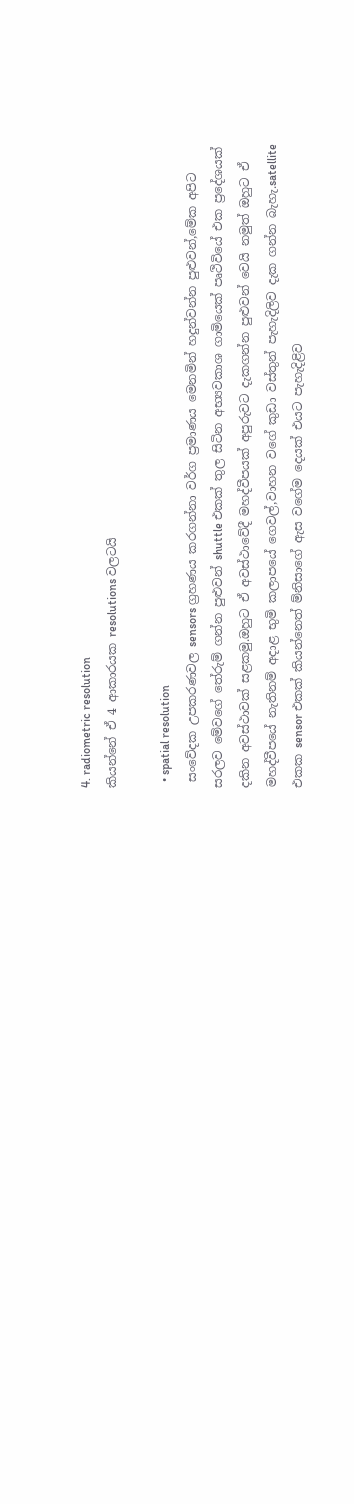4. radiometric resolution
කියන්නේ ඒ 4 ආකාරයක resolutions වලටයි

  • spatial resolution
 සංවේදක උපකරණවල sensors ග්‍රහණය කරගන්නා වර්ග ප්‍රමාණය මෙනමින් හදුන්වන්න පුළුවන්,මේක අපිට සරලව මේවගේ තේරුම් ගන්න පුළුවන් shuttle එකක් තුල සිටින අභ්‍යවකාශ ගාමියෙක් පෘථිවියේ එක ප්‍රදේශයක් දකින අවස්ථාවක් සළකමු.ඔහුට ඒ අවස්ථාවේදී මහද්වීපයක් අපුරුවට දැකගන්න පුළුවන් වෙයි නමුත් ඔහුට ඒ මහද්වීපයේ නැතිනම් අදාළ භුමි කලාපයේ ගෙවල්,වාහන වගේ කුඩා වස්තුන් පැහැදිලිව දැක ගන්න බැහැ.satellite එකක sensor එකක් කියන්නෙත් ම්නිසාගේ ඇස වගේම දෙයක් එයට පැහැදිළිව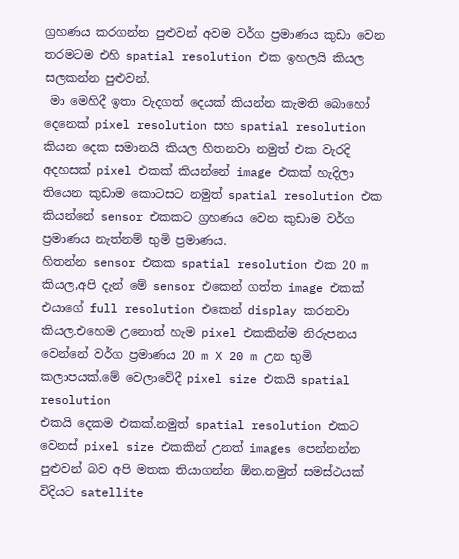ග්‍රහණය කරගන්න පුළුවන් අවම වර්ග ප්‍රමාණය කුඩා වෙන තරමටම එහි spatial resolution එක ඉහලයි කියල සලකන්න පුළුවන්.
 මා මෙහිදී ඉතා වැදගත් දෙයක් කියන්න කැමති බොහෝ දෙනෙක් pixel resolution සහ spatial resolution කියන දෙක සමානයි කියල හිතනවා නමුත් එක වැරදි අදහසක් pixel එකක් කියන්නේ image එකක් හැදිලා තියෙන කුඩාම කොටසට නමුත් spatial resolution එක කියන්නේ sensor එකකට ග්‍රහණය වෙන කුඩාම වර්ග ප්‍රමාණය නැත්නම් භුමි ප්‍රමාණය.
හිතන්න sensor එකක spatial resolution එක 20 m කියල,අපි දැන් මේ sensor එකෙන් ගත්ත image එකක් එයාගේ full resolution එකෙන් display කරනවා කියල.එහෙම උනොත් හැම pixel එකකින්ම නිරුපනය වෙන්නේ වර්ග ප්‍රමාණය 20 m X 20 m උන භුමි කලාපයක්.මේ වෙලාවේදී pixel size එකයි spatial resolution
එකයි දෙකම එකක්.නමුත් spatial resolution එකට වෙනස් pixel size එකකින් උනත් images පෙන්නන්න පුළුවන් බව අපි මතක තියාගන්න ඕන.නමුත් සමස්ථයක් විදියට satellite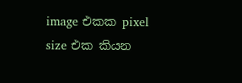image එකක pixel size එක කියන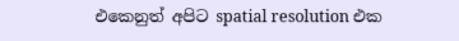එකෙනුත් අපිට spatial resolution එක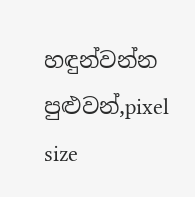හඳුන්වන්න පුළුවන්,pixel size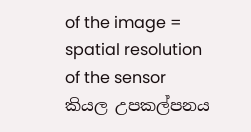of the image = spatial resolution of the sensor කියල උපකල්පනය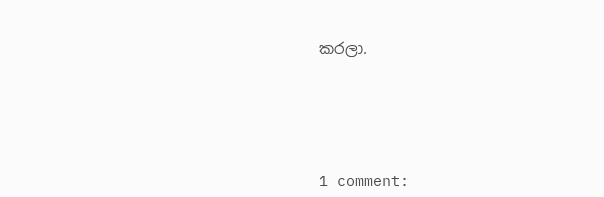කරලා.





1 comment: